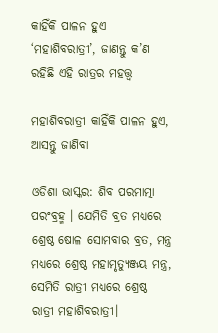କାହିଁକି ପାଳନ ହୁଏ ‘ମହାଶିବରାତ୍ରୀ’, ଜାଣନ୍ତୁ କ’ଣ ରହିଛି ଏହି ରାତ୍ରର ମହତ୍ତ୍ବ

ମହାଶିବରାତ୍ରୀ କାହିଁକି ପାଳନ ହୁଏ, ଆସନ୍ତୁ ଜାଣିବା

ଓଡିଶା ଭାସ୍କର: ଶିବ ପରମାତ୍ମା ପରଂବ୍ରହ୍ମ । ଯେମିତି ବ୍ରତ ମଧ୍ୟରେ ଶ୍ରେଷ୍ଠ ଷୋଳ ସୋମବାର ବ୍ରତ, ମନ୍ତ୍ର ମଧ୍ୟରେ ଶ୍ରେଷ୍ଠ ମହାମୃତ୍ୟୁଞ୍ଜୟ ମନ୍ତ୍ର, ସେମିତି ରାତ୍ରୀ ମଧ୍ୟରେ ଶ୍ରେଷ୍ଠ ରାତ୍ରୀ ମହାଶିବରାତ୍ରୀ।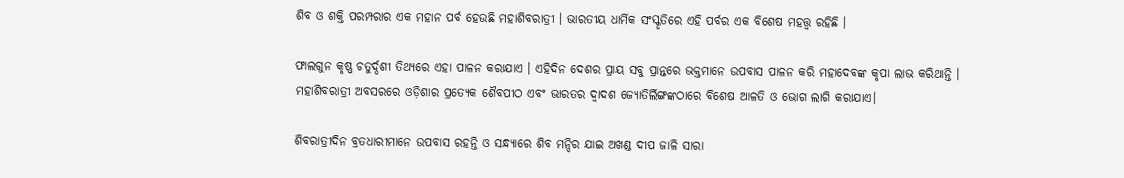ଶିବ ଓ ଶକ୍ତି ପରମ୍ପରାର ଏକ ମହାନ ପର୍ବ ହେଉଛି ମହାଶିବରାତ୍ରୀ । ଭାରତୀୟ ଧାର୍ମିକ ସଂସ୍କୃତିରେ ଏହି ପର୍ବର ଏକ ବିଶେଷ ମହତ୍ତ୍ୱ ରହିଛି ।

ଫାଲଗୁନ କୃଷ୍ଣ ଚତୁର୍ଦ୍ଦଶୀ ତିଥ୍ୟରେ ଏହା ପାଳନ କରାଯାଏ । ଏହିଦିନ ଦେଶର ପ୍ରାୟ ସବୁ ପ୍ରାନ୍ତରେ ଭକ୍ତମାନେ ଉପବାସ ପାଳନ କରି ମହାଦେବଙ୍କ କୃପା ଲାଭ କରିଥାନ୍ତି । ମହାଶିବରାତ୍ରୀ ଅବସରରେ ଓଡ଼ିଶାର ପ୍ରତ୍ୟେକ ଶୈବପୀଠ ଏବଂ ଭାରତର ଦ୍ବାଦଶ ଜ୍ୟୋତିର୍ଲିଙ୍ଗଙ୍କଠାରେ ବିଶେଷ ଆଳତି ଓ ଭୋଗ ଲାଗି କରାଯାଏ।

ଶିବରାତ୍ରୀଦିନ ବ୍ରତଧାରୀମାନେ ଉପବାସ ରହନ୍ତି ଓ ସନ୍ଧ୍ୟାରେ ଶିବ ମନ୍ଦିର ଯାଇ ଅଖଣ୍ଡ ଦୀପ ଜାଳି ସାରା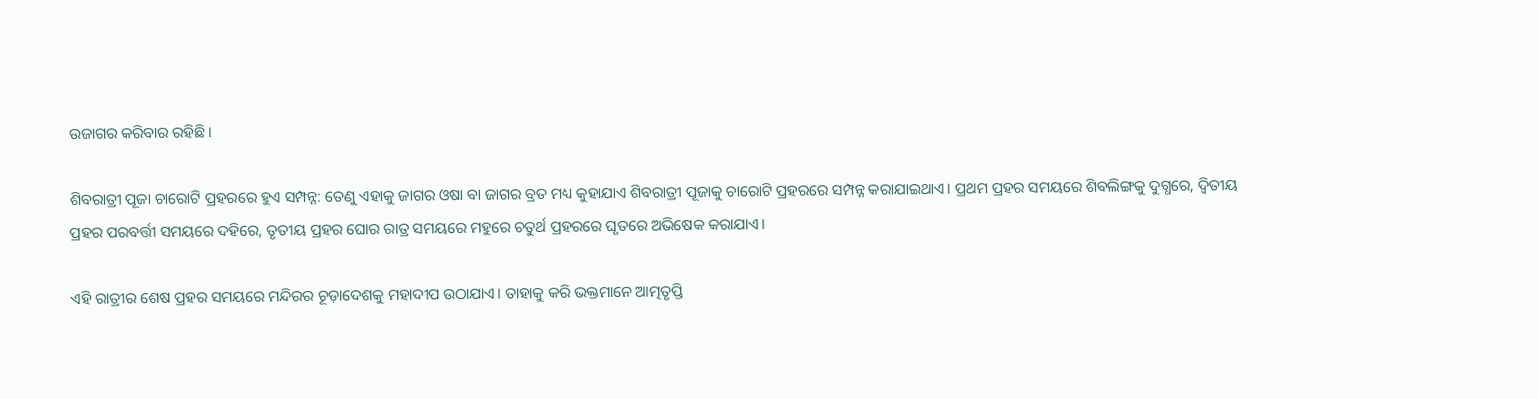ଉଜାଗର କରିବାର ରହିଛି।

ଶିବରାତ୍ରୀ ପୂଜା ଚାରୋଟି ପ୍ରହରରେ ହୁଏ ସମ୍ପନ୍ନ: ତେଣୁ ଏହାକୁ ଜାଗର ଓଷା ବା ଜାଗର ବ୍ରତ ମଧ୍ୟ କୁହାଯାଏ ଶିବରାତ୍ରୀ ପୂଜାକୁ ଚାରୋଟି ପ୍ରହରରେ ସମ୍ପନ୍ନ କରାଯାଇଥାଏ। ପ୍ରଥମ ପ୍ରହର ସମୟରେ ଶିବଲିଙ୍ଗକୁ ଦୁଗ୍ଧରେ, ଦ୍ୱିତୀୟ ପ୍ରହର ପରବର୍ତ୍ତୀ ସମୟରେ ଦହିରେ, ତୃତୀୟ ପ୍ରହର ଘୋର ରାତ୍ର ସମୟରେ ମହୁରେ ଚତୁର୍ଥ ପ୍ରହରରେ ଘୃତରେ ଅଭିଷେକ କରାଯାଏ।

ଏହି ରାତ୍ରୀର ଶେଷ ପ୍ରହର ସମୟରେ ମନ୍ଦିରର ଚୂଡ଼ାଦେଶକୁ ମହାଦୀପ ଉଠାଯାଏ। ତାହାକୁ କରି ଭକ୍ତମାନେ ଆତ୍ମତୃପ୍ତି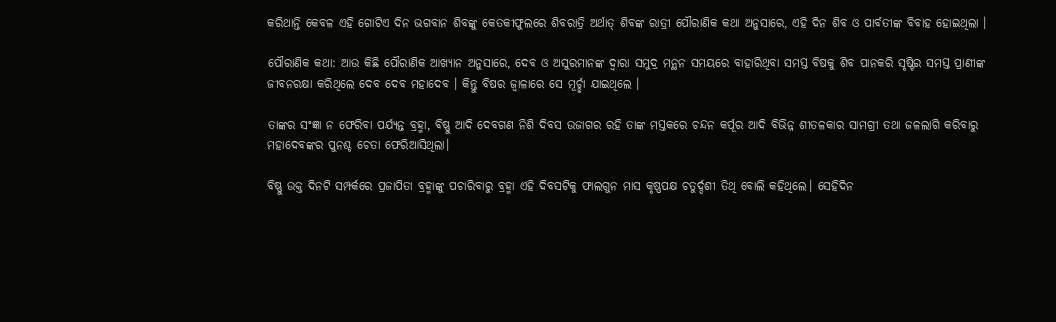କରିଥାନ୍ତି କେବଳ ଏହି ଗୋଟିଏ ଦିନ ଭଗବାନ ଶିବଙ୍କୁ କେତକୀଫୁଲରେ ଶିବରାତ୍ରି ଅର୍ଥାତ୍ ଶିବଙ୍କ ରାତ୍ରୀ ପୌରାଣିକ କଥା ଅନୁସାରେ, ଏହି ଦିନ ଶିବ ଓ ପାର୍ବତୀଙ୍କ ବିବାହ ହୋଇଥିଲା ।

ପୌରାଣିକ କଥା: ଆଉ କିଛି ପୌରାଣିକ ଆଖ୍ୟାନ ଅନୁସାରେ, ଦେବ ଓ ଅସୁରମାନଙ୍କ ଦ୍ବାରା ସମୁଦ୍ର ମନ୍ଥନ ସମୟରେ ବାହାରିଥିବା ସମସ୍ତ ବିଷକୁ ଶିବ ପାନକରି ସୃଷ୍ଟିର ସମସ୍ତ ପ୍ରାଣୀଙ୍କ ଜୀବନରକ୍ଷା କରିଥିଲେ ଦେବ ଦେବ ମହାଦେବ । କିନ୍ତୁ ବିଷର ଜ୍ଵାଳାରେ ସେ ମୂର୍ଚ୍ଛା ଯାଇଥିଲେ ।

ତାଙ୍କର ସଂଜ୍ଞା ନ ଫେରିବା ପର୍ଯ୍ୟନ୍ତ ବ୍ରହ୍ମା, ବିଷ୍ଣୁ ଆଦି ଦେବଗଣ ନିଶି ଦିବସ ଉଜାଗର ରହି ତାଙ୍କ ମସ୍ତକରେ ଚନ୍ଦନ କର୍ପୂର ଆଦି ବିଭିନ୍ନ ଶୀତଳକାର ସାମଗ୍ରୀ ତଥା ଜଳଲାଗି କରିବାରୁ ମହାଦେବଙ୍କର ପୁନଶ୍ଚ ଚେତା ଫେରିଆସିଥିଲା।

ବିଷ୍ଣୁ ଉକ୍ତ ଦିନଟି ସମ୍ପର୍କରେ ପ୍ରଜାପିତା ବ୍ରହ୍ମାଙ୍କୁ ପଚାରିବାରୁ ବ୍ରହ୍ମା ଏହି ଦିବସଟିକୁ ଫାଲଗୁନ ମାସ କୃଷ୍ଣପକ୍ଷ ଚତୁର୍ଦ୍ଦଶୀ ତିଥି ବୋଲି କହିଥିଲେ। ସେହିଦିନ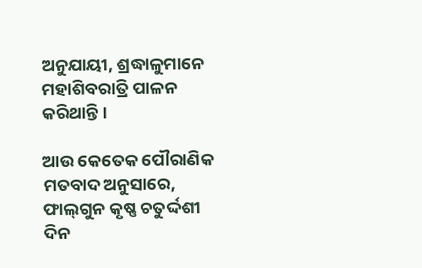ଅନୁଯାୟୀ, ଶ୍ରଦ୍ଧାଳୁମାନେ ମହାଶିବରାତ୍ରି ପାଳନ କରିଥାନ୍ତି।

ଆଉ କେତେକ ପୌରାଣିକ ମତବାଦ ଅନୁସାରେ, ଫାଲ୍‌ଗୁନ କୃଷ୍ଣ ଚତୁର୍ଦ୍ଦଶୀ ଦିନ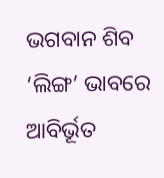ଭଗବାନ ଶିବ ‘ଲିଙ୍ଗ’ ଭାବରେ ଆବିର୍ଭୂତ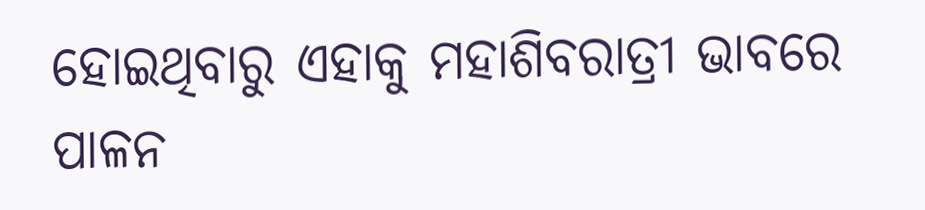ହୋଇଥିବାରୁ ଏହାକୁ ମହାଶିବରାତ୍ରୀ ଭାବରେ ପାଳନ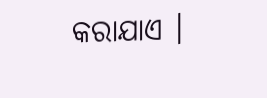କରାଯାଏ ।